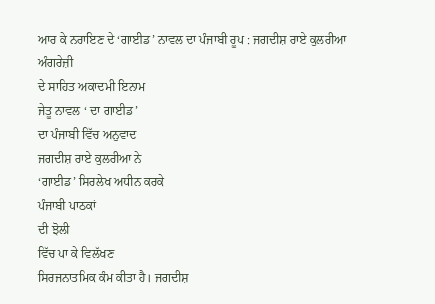ਆਰ ਕੇ ਨਰਾਇਣ ਦੇ ‘ਗਾਈਡ’ ਨਾਵਲ ਦਾ ਪੰਜਾਬੀ ਰੂਪ : ਜਗਦੀਸ਼ ਰਾਏ ਕੁਲਰੀਆ
ਅੰਗਰੇਜ਼ੀ
ਦੇ ਸਾਹਿਤ ਅਕਾਦਮੀ ਇਨਾਮ
ਜੇਤੂ ਨਾਵਲ ‘ ਦਾ ਗਾਈਡ’
ਦਾ ਪੰਜਾਬੀ ਵਿੱਚ ਅਨੁਵਾਦ
ਜਗਦੀਸ਼ ਰਾਏ ਕੁਲਰੀਆ ਨੇ
‘ਗਾਈਡ’ ਸਿਰਲੇਖ ਅਧੀਨ ਕਰਕੇ
ਪੰਜਾਬੀ ਪਾਠਕਾਂ
ਦੀ ਝੋਲੀ
ਵਿੱਚ ਪਾ ਕੇ ਵਿਲੱਖਣ
ਸਿਰਜਨਾਤਮਿਕ ਕੰਮ ਕੀਤਾ ਹੈ। ਜਗਦੀਸ਼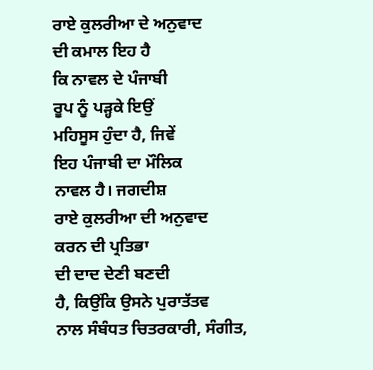ਰਾਏ ਕੁਲਰੀਆ ਦੇ ਅਨੁਵਾਦ
ਦੀ ਕਮਾਲ ਇਹ ਹੈ
ਕਿ ਨਾਵਲ ਦੇ ਪੰਜਾਬੀ
ਰੂਪ ਨੂੰ ਪੜ੍ਹਕੇ ਇਉਂ
ਮਹਿਸੂਸ ਹੁੰਦਾ ਹੈ, ਜਿਵੇਂ
ਇਹ ਪੰਜਾਬੀ ਦਾ ਮੌਲਿਕ
ਨਾਵਲ ਹੈ। ਜਗਦੀਸ਼
ਰਾਏ ਕੁਲਰੀਆ ਦੀ ਅਨੁਵਾਦ
ਕਰਨ ਦੀ ਪ੍ਰਤਿਭਾ
ਦੀ ਦਾਦ ਦੇਣੀ ਬਣਦੀ
ਹੈ, ਕਿਉਂਕਿ ਉਸਨੇ ਪੁਰਾਤੱਤਵ
ਨਾਲ ਸੰਬੰਧਤ ਚਿਤਰਕਾਰੀ, ਸੰਗੀਤ,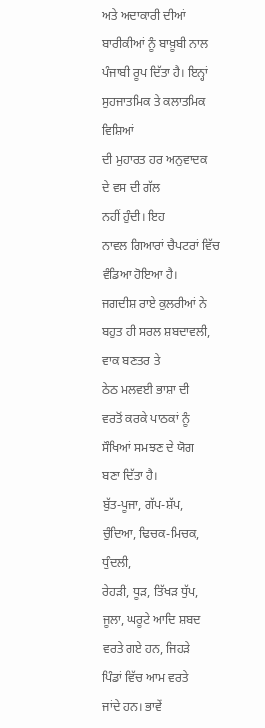ਅਤੇ ਅਦਾਕਾਰੀ ਦੀਆਂ
ਬਾਰੀਕੀਆਂ ਨੂੰ ਬਾਖ਼ੂਬੀ ਨਾਲ
ਪੰਜਾਬੀ ਰੂਪ ਦਿੱਤਾ ਹੈ। ਇਨ੍ਹਾਂ
ਸੁਹਜਾਤਮਿਕ ਤੇ ਕਲਾਤਮਿਕ ਵਿਸ਼ਿਆਂ
ਦੀ ਮੁਹਾਰਤ ਹਰ ਅਨੁਵਾਦਕ
ਦੇ ਵਸ ਦੀ ਗੱਲ
ਨਹੀਂ ਹੁੰਦੀ। ਇਹ
ਨਾਵਲ ਗਿਆਰਾਂ ਚੈਪਟਰਾਂ ਵਿੱਚ
ਵੰਡਿਆ ਹੋਇਆ ਹੈ।
ਜਗਦੀਸ਼ ਰਾਏ ਕੁਲਰੀਆਂ ਨੇ
ਬਹੁਤ ਹੀ ਸਰਲ ਸ਼ਬਦਾਵਲੀ, ਵਾਕ ਬਣਤਰ ਤੇ
ਠੇਠ ਮਲਵਈ ਭਾਸ਼ਾ ਦੀ
ਵਰਤੋਂ ਕਰਕੇ ਪਾਠਕਾਂ ਨੂੰ
ਸੌਖਿਆਂ ਸਮਝਣ ਦੇ ਯੋਗ
ਬਣਾ ਦਿੱਤਾ ਹੈ।
ਬੁੱਤ-ਪੂਜਾ, ਗੱਪ-ਸ਼ੱਪ,
ਚੁੰਦਿਆ, ਢਿਚਕ-ਮਿਚਕ, ਧੁੰਦਲੀ,
ਰੇਹੜੀ, ਧੂੜ, ਤਿੱਖੜ ਧੁੱਪ,
ਜੂਲਾ, ਘਰੂਟੇ ਆਦਿ ਸ਼ਬਦ
ਵਰਤੇ ਗਏ ਹਨ, ਜਿਹੜੇ
ਪਿੰਡਾਂ ਵਿੱਚ ਆਮ ਵਰਤੇ
ਜਾਂਦੇ ਹਨ। ਭਾਵੇਂ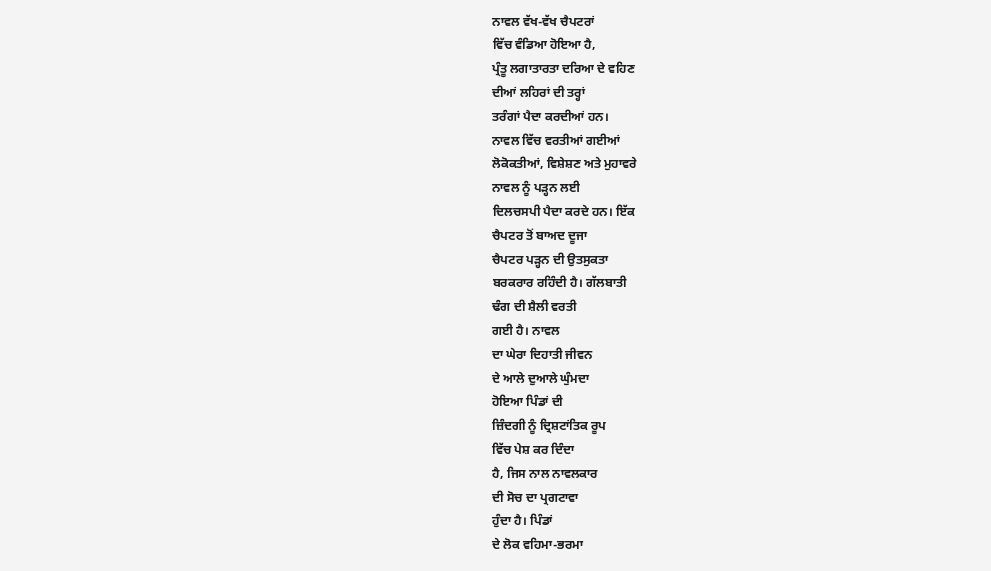ਨਾਵਲ ਵੱਖ-ਵੱਖ ਚੈਪਟਰਾਂ
ਵਿੱਚ ਵੰਡਿਆ ਹੋਇਆ ਹੈ,
ਪ੍ਰੰਤੂ ਲਗਾਤਾਰਤਾ ਦਰਿਆ ਦੇ ਵਹਿਣ
ਦੀਆਂ ਲਹਿਰਾਂ ਦੀ ਤਰ੍ਹਾਂ
ਤਰੰਗਾਂ ਪੈਦਾ ਕਰਦੀਆਂ ਹਨ।
ਨਾਵਲ ਵਿੱਚ ਵਰਤੀਆਂ ਗਈਆਂ
ਲੋਕੋਕਤੀਆਂ, ਵਿਸ਼ੇਸ਼ਣ ਅਤੇ ਮੁਹਾਵਰੇ
ਨਾਵਲ ਨੂੰ ਪੜ੍ਹਨ ਲਈ
ਦਿਲਚਸਪੀ ਪੈਦਾ ਕਰਦੇ ਹਨ। ਇੱਕ
ਚੈਪਟਰ ਤੋਂ ਬਾਅਦ ਦੂਜਾ
ਚੈਪਟਰ ਪੜ੍ਹਨ ਦੀ ਉਤਸੁਕਤਾ
ਬਰਕਰਾਰ ਰਹਿੰਦੀ ਹੈ। ਗੱਲਬਾਤੀ
ਢੰਗ ਦੀ ਸ਼ੈਲੀ ਵਰਤੀ
ਗਈ ਹੈ। ਨਾਵਲ
ਦਾ ਘੇਰਾ ਦਿਹਾਤੀ ਜੀਵਨ
ਦੇ ਆਲੇ ਦੁਆਲੇ ਘੁੰਮਦਾ
ਹੋਇਆ ਪਿੰਡਾਂ ਦੀ
ਜ਼ਿੰਦਗੀ ਨੂੰ ਦ੍ਰਿਸ਼ਟਾਂਤਿਕ ਰੂਪ
ਵਿੱਚ ਪੇਸ਼ ਕਰ ਦਿੰਦਾ
ਹੈ, ਜਿਸ ਨਾਲ ਨਾਵਲਕਾਰ
ਦੀ ਸੋਚ ਦਾ ਪ੍ਰਗਟਾਵਾ
ਹੁੰਦਾ ਹੈ। ਪਿੰਡਾਂ
ਦੇ ਲੋਕ ਵਹਿਮਾ-ਭਰਮਾ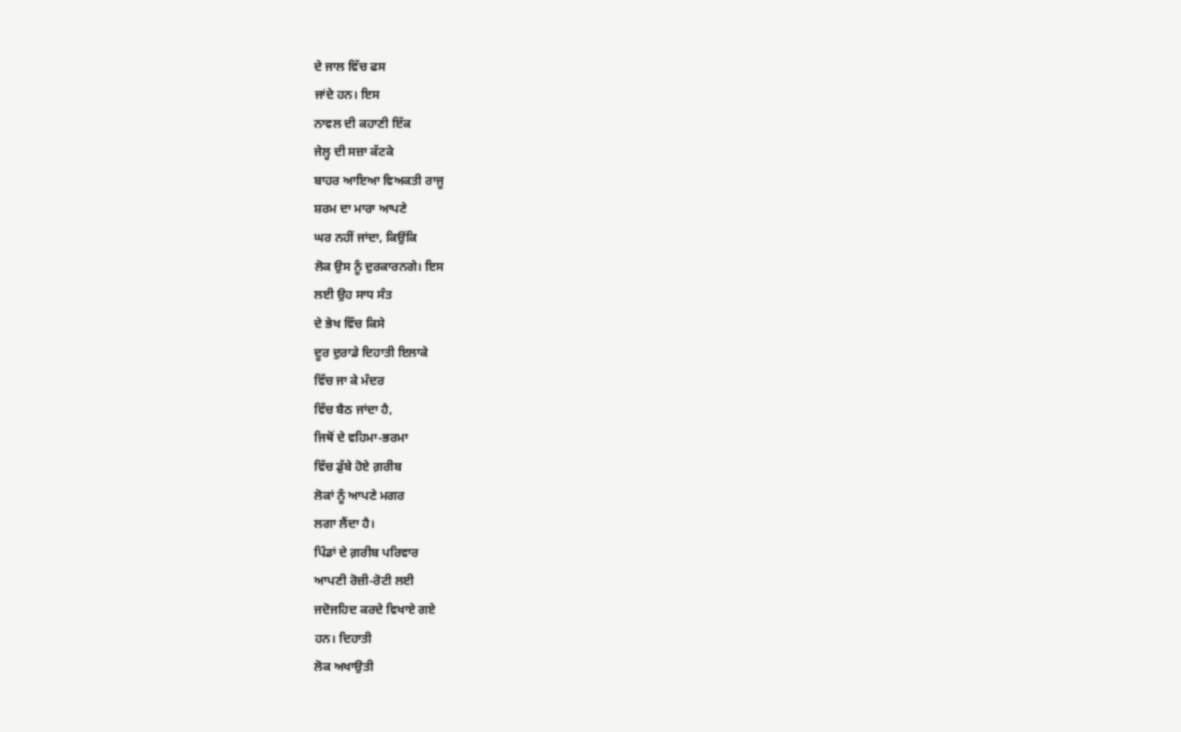ਦੇ ਜਾਲ ਵਿੱਚ ਫਸ
ਜਾਂਦੇ ਹਨ। ਇਸ
ਨਾਵਲ ਦੀ ਕਹਾਣੀ ਇੱਕ
ਜੇਲ੍ਹ ਦੀ ਸਜ਼ਾ ਕੱਟਕੇ
ਬਾਹਰ ਆਇਆ ਵਿਅਕਤੀ ਰਾਜੂ
ਸ਼ਰਮ ਦਾ ਮਾਰਾ ਆਪਣੇ
ਘਰ ਨਹੀਂ ਜਾਂਦਾ, ਕਿਉਂਕਿ
ਲੋਕ ਉਸ ਨੂੰ ਦੁਰਕਾਰਨਗੇ। ਇਸ
ਲਈ ਉਹ ਸਾਧ ਸੰਤ
ਦੇ ਭੇਖ ਵਿੱਚ ਕਿਸੇ
ਦੂਰ ਦੁਰਾਡੇ ਦਿਹਾਤੀ ਇਲਾਕੇ
ਵਿੱਚ ਜਾ ਕੇ ਮੰਦਰ
ਵਿੱਚ ਬੈਠ ਜਾਂਦਾ ਹੈ,
ਜਿਥੋਂ ਦੇ ਵਹਿਮਾ-ਭਰਮਾ
ਵਿੱਚ ਡੁੱਬੇ ਹੋਏ ਗ਼ਰੀਬ
ਲੋਕਾਂ ਨੂੰ ਆਪਣੇ ਮਗਰ
ਲਗਾ ਲੈਂਦਾ ਹੈ।
ਪਿੰਡਾਂ ਦੇ ਗ਼ਰੀਬ ਪਰਿਵਾਰ
ਆਪਣੀ ਰੋਜ਼ੀ-ਰੋਟੀ ਲਈ
ਜਦੋਜਹਿਦ ਕਰਦੇ ਵਿਖਾਏ ਗਏ
ਹਨ। ਦਿਹਾਤੀ
ਲੋਕ ਅਖਾਉਤੀ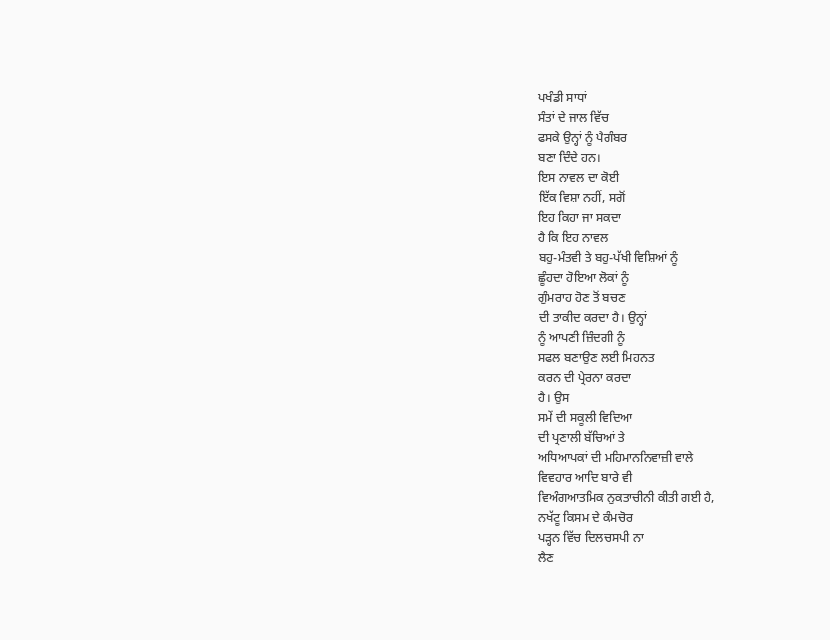ਪਖੰਡੀ ਸਾਧਾਂ
ਸੰਤਾਂ ਦੇ ਜਾਲ ਵਿੱਚ
ਫਸਕੇ ਉਨ੍ਹਾਂ ਨੂੰ ਪੈਗੰਬਰ
ਬਣਾ ਦਿੰਦੇ ਹਨ।
ਇਸ ਨਾਵਲ ਦਾ ਕੋਈ
ਇੱਕ ਵਿਸ਼ਾ ਨਹੀਂ, ਸਗੋਂ
ਇਹ ਕਿਹਾ ਜਾ ਸਕਦਾ
ਹੈ ਕਿ ਇਹ ਨਾਵਲ
ਬਹੁ-ਮੰਤਵੀ ਤੇ ਬਹੁ-ਪੱਖੀ ਵਿਸ਼ਿਆਂ ਨੂੰ
ਛੂੰਹਦਾ ਹੋਇਆ ਲੋਕਾਂ ਨੂੰ
ਗੁੰਮਰਾਹ ਹੋਣ ਤੋਂ ਬਚਣ
ਦੀ ਤਾਕੀਦ ਕਰਦਾ ਹੈ। ਉਨ੍ਹਾਂ
ਨੂੰ ਆਪਣੀ ਜ਼ਿੰਦਗੀ ਨੂੰ
ਸਫਲ ਬਣਾਉਣ ਲਈ ਮਿਹਨਤ
ਕਰਨ ਦੀ ਪ੍ਰੇਰਨਾ ਕਰਦਾ
ਹੈ। ਉਸ
ਸਮੇਂ ਦੀ ਸਕੂਲੀ ਵਿਦਿਆ
ਦੀ ਪ੍ਰਣਾਲੀ ਬੱਚਿਆਂ ਤੇ
ਅਧਿਆਪਕਾਂ ਦੀ ਮਹਿਮਾਨਨਿਵਾਜ਼ੀ ਵਾਲੇ
ਵਿਵਹਾਰ ਆਦਿ ਬਾਰੇ ਵੀ
ਵਿਅੰਗਆਤਮਿਕ ਨੁਕਤਾਚੀਨੀ ਕੀਤੀ ਗਈ ਹੈ,
ਨਖੱਟੂ ਕਿਸਮ ਦੇ ਕੰਮਚੋਰ
ਪੜ੍ਹਨ ਵਿੱਚ ਦਿਲਚਸਪੀ ਨਾ
ਲੈਣ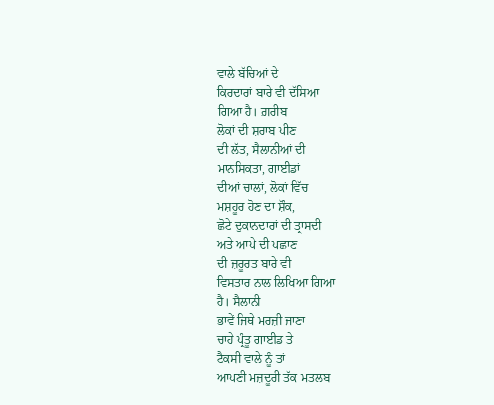ਵਾਲੇ ਬੱਚਿਆਂ ਦੇ
ਕਿਰਦਾਰਾਂ ਬਾਰੇ ਵੀ ਦੱਸਿਆ
ਗਿਆ ਹੈ। ਗ਼ਰੀਬ
ਲੋਕਾਂ ਦੀ ਸ਼ਰਾਬ ਪੀਣ
ਦੀ ਲੱਤ, ਸੈਲਾਨੀਆਂ ਦੀ
ਮਾਨਸਿਕਤਾ, ਗਾਈਡਾਂ
ਦੀਆਂ ਚਾਲਾਂ, ਲੋਕਾਂ ਵਿੱਚ
ਮਸ਼ਹੂਰ ਹੋਣ ਦਾ ਸ਼ੌਕ,
ਛੋਟੇ ਦੁਕਾਨਦਾਰਾਂ ਦੀ ਤ੍ਰਾਸਦੀ
ਅਤੇ ਆਪੇ ਦੀ ਪਛਾਣ
ਦੀ ਜ਼ਰੂਰਤ ਬਾਰੇ ਵੀ
ਵਿਸਤਾਰ ਨਾਲ ਲਿਖਿਆ ਗਿਆ
ਹੈ। ਸੈਲਾਨੀ
ਭਾਵੇਂ ਜਿਥੇ ਮਰਜ਼ੀ ਜਾਣਾ
ਚਾਹੇ ਪ੍ਰੰਤੂ ਗਾਈਡ ਤੇ
ਟੈਕਸੀ ਵਾਲੇ ਨੂੰ ਤਾਂ
ਆਪਣੀ ਮਜ਼ਦੂਰੀ ਤੱਕ ਮਤਲਬ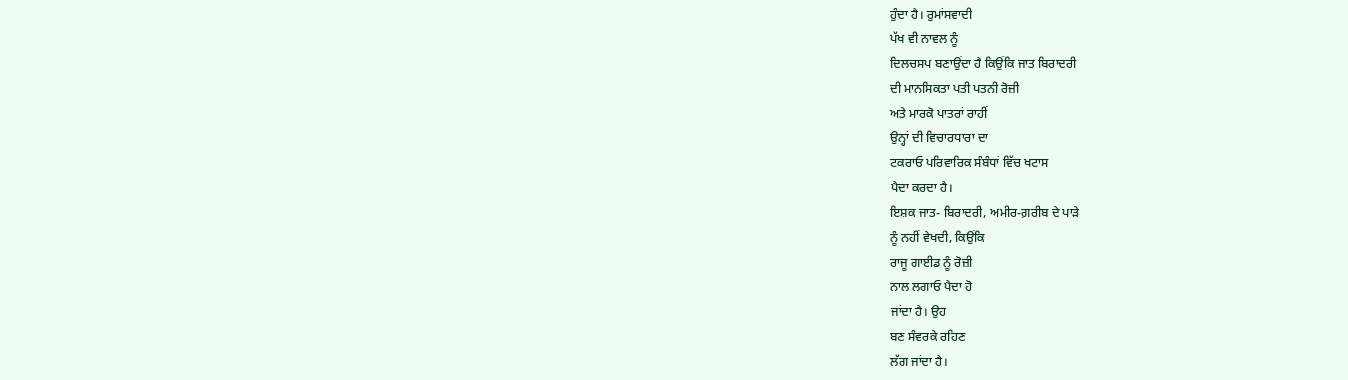ਹੁੰਦਾ ਹੈ। ਰੁਮਾਂਸਵਾਦੀ
ਪੱਖ ਵੀ ਨਾਵਲ ਨੂੰ
ਦਿਲਚਸਪ ਬਣਾਉਂਦਾ ਹੈ ਕਿਉਂਕਿ ਜਾਤ ਬਿਰਾਦਰੀ
ਦੀ ਮਾਨਸਿਕਤਾ ਪਤੀ ਪਤਨੀ ਰੋਜ਼ੀ
ਅਤੇ ਮਾਰਕੋ ਪਾਤਰਾਂ ਰਾਹੀਂ
ਉਨ੍ਹਾਂ ਦੀ ਵਿਚਾਰਧਾਰਾ ਦਾ
ਟਕਰਾਓ ਪਰਿਵਾਰਿਕ ਸੰਬੰਧਾਂ ਵਿੱਚ ਖਟਾਸ
ਪੈਦਾ ਕਰਦਾ ਹੈ।
ਇਸ਼ਕ ਜਾਤ- ਬਿਰਾਦਰੀ, ਅਮੀਰ-ਗ਼ਰੀਬ ਦੇ ਪਾੜੇ
ਨੂੰ ਨਹੀਂ ਵੇਖਦੀ, ਕਿਉਂਕਿ
ਰਾਜੂ ਗਾਈਡ ਨੂੰ ਰੋਜ਼ੀ
ਨਾਲ ਲਗਾਓ ਪੈਦਾ ਹੋ
ਜਾਂਦਾ ਹੈ। ਉਹ
ਬਣ ਸੰਵਰਕੇ ਰਹਿਣ
ਲੱਗ ਜਾਂਦਾ ਹੈ।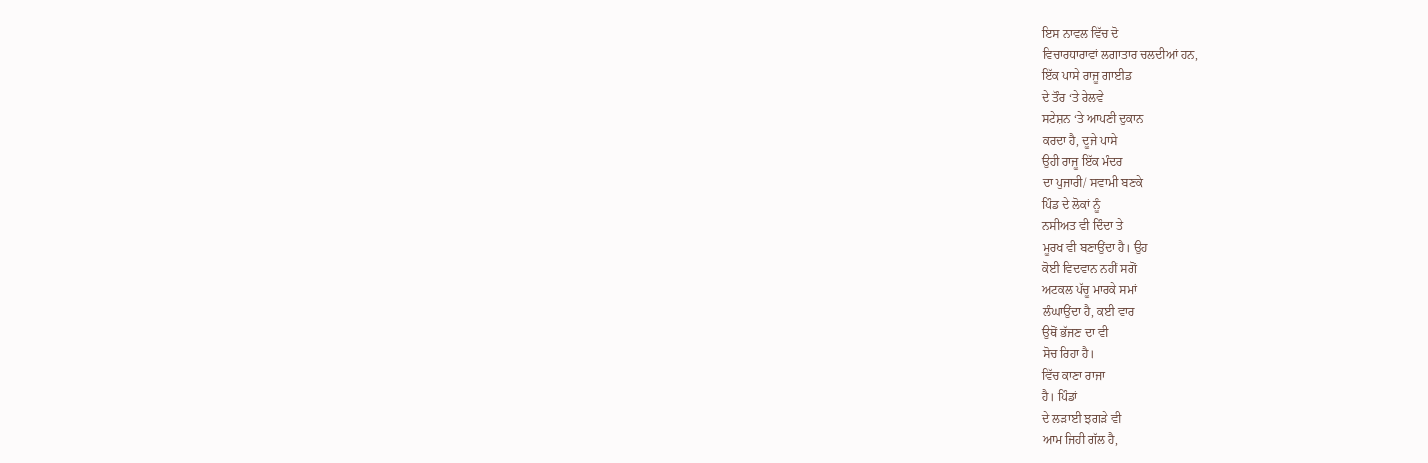ਇਸ ਨਾਵਲ ਵਿੱਚ ਦੋ
ਵਿਚਾਰਧਾਰਾਵਾਂ ਲਗਾਤਾਰ ਚਲਦੀਆਂ ਹਨ,
ਇੱਕ ਪਾਸੇ ਰਾਜੂ ਗਾਈਡ
ਦੇ ਤੌਰ ‘ਤੇ ਰੇਲਵੇ
ਸਟੇਸ਼ਨ ‘ਤੇ ਆਪਣੀ ਦੁਕਾਨ
ਕਰਦਾ ਹੈ, ਦੂਜੇ ਪਾਸੇ
ਉਹੀ ਰਾਜੂ ਇੱਕ ਮੰਦਰ
ਦਾ ਪੁਜਾਰੀ/ ਸਵਾਮੀ ਬਣਕੇ
ਪਿੰਡ ਦੇ ਲੋਕਾਂ ਨੂੰ
ਨਸੀਅਤ ਵੀ ਦਿੰਦਾ ਤੇ
ਮੂਰਖ ਵੀ ਬਣਾਉਂਦਾ ਹੈ। ਉਹ
ਕੋਈ ਵਿਦਵਾਨ ਨਹੀਂ ਸਗੋਂ
ਅਟਕਲ ਪੱਚੂ ਮਾਰਕੇ ਸਮਾਂ
ਲੰਘਾਉਂਦਾ ਹੈ, ਕਈ ਵਾਰ
ਉਥੋਂ ਭੱਜਣ ਦਾ ਵੀ
ਸੋਚ ਰਿਹਾ ਹੈ।
ਵਿੱਚ ਕਾਣਾ ਰਾਜਾ
ਹੈ। ਪਿੰਡਾਂ
ਦੇ ਲੜਾਈ ਝਗੜੇ ਵੀ
ਆਮ ਜਿਹੀ ਗੱਲ ਹੈ,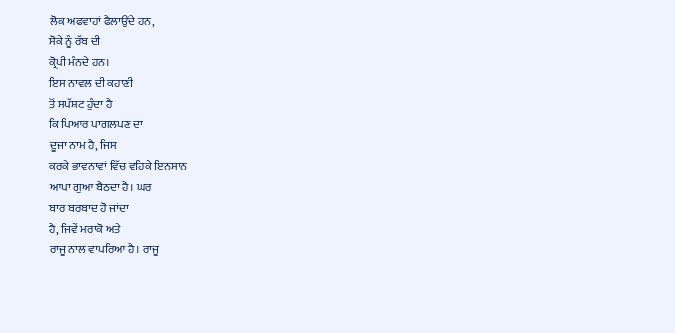ਲੋਕ ਅਫਵਾਹਾਂ ਫੈਲਾਉਂਦੇ ਹਨ,
ਸੋਕੇ ਨੂੰ ਰੱਬ ਦੀ
ਕ੍ਰੋਪੀ ਮੰਨਦੇ ਹਨ।
ਇਸ ਨਾਵਲ ਦੀ ਕਹਾਣੀ
ਤੋਂ ਸਪੱਸ਼ਟ ਹੁੰਦਾ ਹੈ
ਕਿ ਪਿਆਰ ਪਾਗਲਪਣ ਦਾ
ਦੂਜਾ ਨਾਮ ਹੈ, ਜਿਸ
ਕਰਕੇ ਭਾਵਨਾਵਾਂ ਵਿੱਚ ਵਹਿਕੇ ਇਨਸਾਨ
ਆਪਾ ਗੁਆ ਬੈਠਦਾ ਹੈ। ਘਰ
ਬਾਰ ਬਰਬਾਦ ਹੋ ਜਾਂਦਾ
ਹੈ, ਜਿਵੇਂ ਮਰਾਕੋ ਅਤੇ
ਰਾਜੂ ਨਾਲ ਵਾਪਰਿਆ ਹੈ। ਰਾਜੂ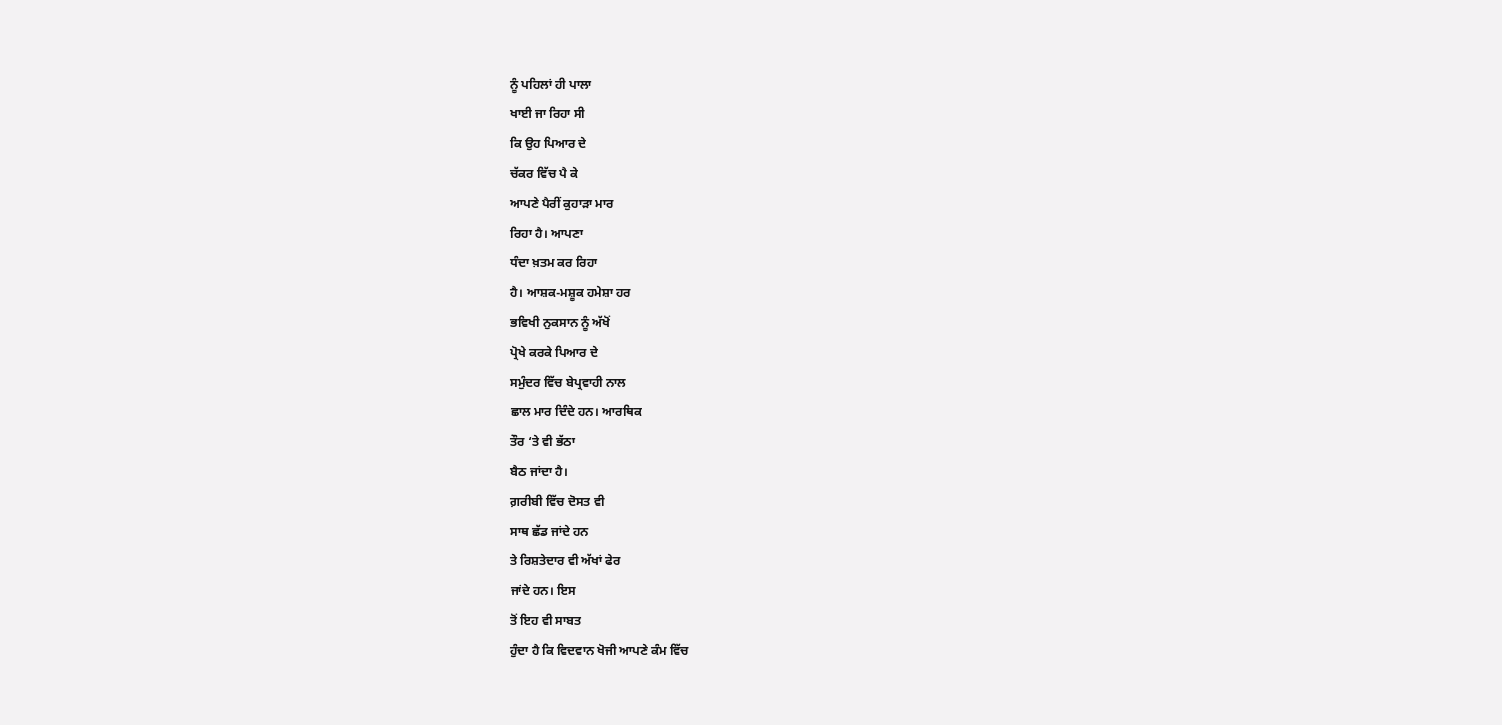ਨੂੰ ਪਹਿਲਾਂ ਹੀ ਪਾਲਾ
ਖਾਈ ਜਾ ਰਿਹਾ ਸੀ
ਕਿ ਉਹ ਪਿਆਰ ਦੇ
ਚੱਕਰ ਵਿੱਚ ਪੈ ਕੇ
ਆਪਣੇ ਪੈਰੀਂ ਕੁਹਾੜਾ ਮਾਰ
ਰਿਹਾ ਹੈ। ਆਪਣਾ
ਧੰਦਾ ਖ਼ਤਮ ਕਰ ਰਿਹਾ
ਹੈ। ਆਸ਼ਕ-ਮਸ਼ੂਕ ਹਮੇਸ਼ਾ ਹਰ
ਭਵਿਖੀ ਨੁਕਸਾਨ ਨੂੰ ਅੱਖੋਂ
ਪ੍ਰੋਖੇ ਕਰਕੇ ਪਿਆਰ ਦੇ
ਸਮੁੰਦਰ ਵਿੱਚ ਬੇਪ੍ਰਵਾਹੀ ਨਾਲ
ਛਾਲ ਮਾਰ ਦਿੰਦੇ ਹਨ। ਆਰਥਿਕ
ਤੌਰ ‘ਤੇ ਵੀ ਭੱਠਾ
ਬੈਠ ਜਾਂਦਾ ਹੈ।
ਗ਼ਰੀਬੀ ਵਿੱਚ ਦੋਸਤ ਵੀ
ਸਾਥ ਛੱਡ ਜਾਂਦੇ ਹਨ
ਤੇ ਰਿਸ਼ਤੇਦਾਰ ਵੀ ਅੱਖਾਂ ਫੇਰ
ਜਾਂਦੇ ਹਨ। ਇਸ
ਤੋਂ ਇਹ ਵੀ ਸਾਬਤ
ਹੁੰਦਾ ਹੈ ਕਿ ਵਿਦਵਾਨ ਖੋਜੀ ਆਪਣੇ ਕੰਮ ਵਿੱਚ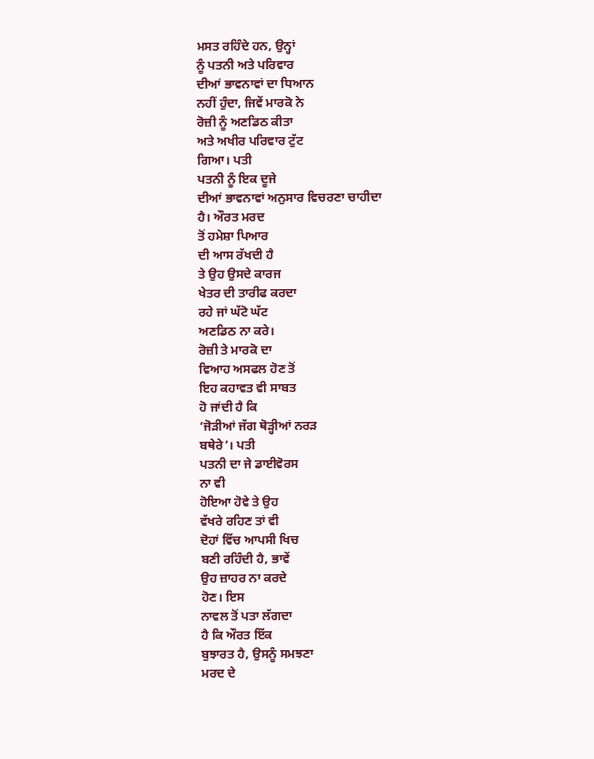ਮਸਤ ਰਹਿੰਦੇ ਹਨ, ਉਨ੍ਹਾਂ
ਨੂੰ ਪਤਨੀ ਅਤੇ ਪਰਿਵਾਰ
ਦੀਆਂ ਭਾਵਨਾਵਾਂ ਦਾ ਧਿਆਨ
ਨਹੀਂ ਹੁੰਦਾ, ਜਿਵੇਂ ਮਾਰਕੋ ਨੇ
ਰੋਜ਼ੀ ਨੂੰ ਅਣਡਿਠ ਕੀਤਾ
ਅਤੇ ਅਖੀਰ ਪਰਿਵਾਰ ਟੁੱਟ
ਗਿਆ। ਪਤੀ
ਪਤਨੀ ਨੂੰ ਇਕ ਦੂਜੇ
ਦੀਆਂ ਭਾਵਨਾਵਾਂ ਅਨੁਸਾਰ ਵਿਚਰਣਾ ਚਾਹੀਦਾ
ਹੈ। ਔਰਤ ਮਰਦ
ਤੋਂ ਹਮੇਸ਼ਾ ਪਿਆਰ
ਦੀ ਆਸ ਰੱਖਦੀ ਹੈ
ਤੇ ਉਹ ਉਸਦੇ ਕਾਰਜ
ਖੇਤਰ ਦੀ ਤਾਰੀਫ ਕਰਦਾ
ਰਹੇ ਜਾਂ ਘੱਟੋ ਘੱਟ
ਅਣਡਿਠ ਨਾ ਕਰੇ।
ਰੋਜ਼ੀ ਤੇ ਮਾਰਕੋ ਦਾ
ਵਿਆਹ ਅਸਫਲ ਹੋਣ ਤੋਂ
ਇਹ ਕਹਾਵਤ ਵੀ ਸਾਬਤ
ਹੋ ਜਾਂਦੀ ਹੈ ਕਿ
‘ਜੋੜੀਆਂ ਜੱਗ ਥੋੜ੍ਹੀਆਂ ਨਰੜ
ਬਥੇਰੇ’। ਪਤੀ
ਪਤਨੀ ਦਾ ਜੇ ਡਾਈਵੋਰਸ
ਨਾ ਵੀ
ਹੋਇਆ ਹੋਵੇ ਤੇ ਉਹ
ਵੱਖਰੇ ਰਹਿਣ ਤਾਂ ਵੀ
ਦੋਹਾਂ ਵਿੱਚ ਆਪਸੀ ਖਿਚ
ਬਣੀ ਰਹਿੰਦੀ ਹੈ, ਭਾਵੇਂ
ਉਹ ਜ਼ਾਹਰ ਨਾ ਕਰਦੇ
ਹੋਣ। ਇਸ
ਨਾਵਲ ਤੋਂ ਪਤਾ ਲੱਗਦਾ
ਹੈ ਕਿ ਔਰਤ ਇੱਕ
ਬੁਝਾਰਤ ਹੈ, ਉਸਨੂੰ ਸਮਝਣਾ
ਮਰਦ ਦੇ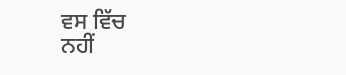ਵਸ ਵਿੱਚ
ਨਹੀਂ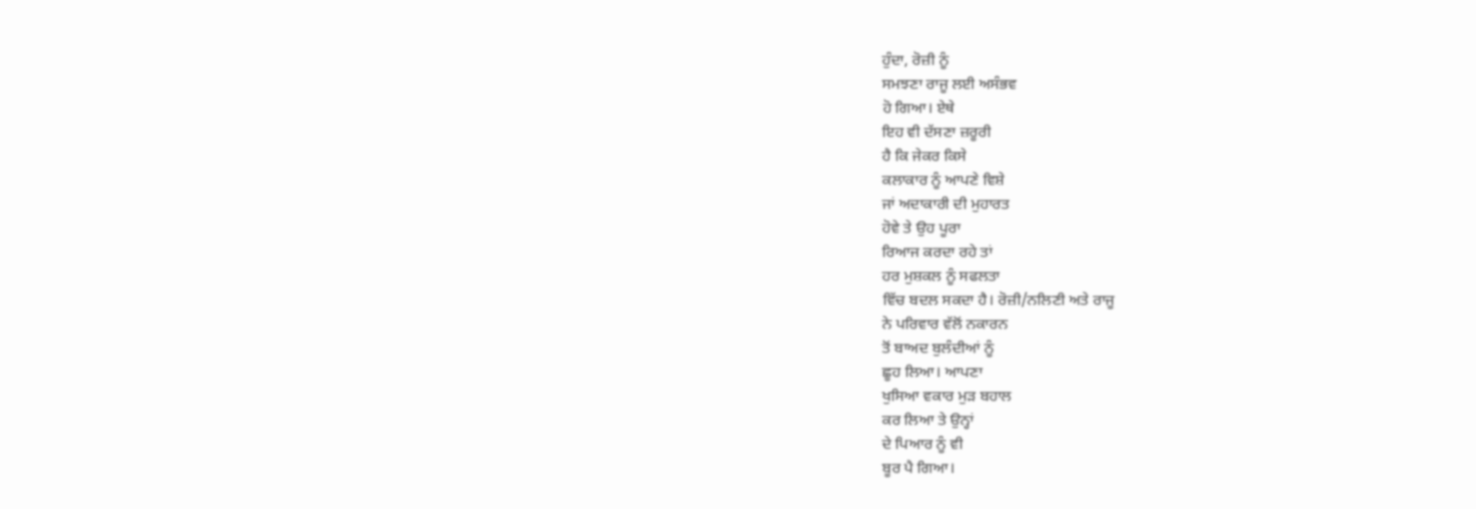ਹੁੰਦਾ, ਰੋਜ਼ੀ ਨੂੰ
ਸਮਝਣਾ ਰਾਜੂ ਲਈ ਅਸੰਭਵ
ਹੋ ਗਿਆ। ਏਥੇ
ਇਹ ਵੀ ਦੱਸਣਾ ਜ਼ਰੂਰੀ
ਹੈ ਕਿ ਜੇਕਰ ਕਿਸੇ
ਕਲਾਕਾਰ ਨੂੰ ਆਪਣੇ ਵਿਸ਼ੇ
ਜਾਂ ਅਦਾਕਾਰੀ ਦੀ ਮੁਹਾਰਤ
ਹੋਵੇ ਤੇ ਉਹ ਪੂਰਾ
ਰਿਆਜ ਕਰਦਾ ਰਹੇ ਤਾਂ
ਹਰ ਮੁਸ਼ਕਲ ਨੂੰ ਸਫਲਤਾ
ਵਿੱਚ ਬਦਲ ਸਕਦਾ ਹੈ। ਰੋਜ਼ੀ/ਨਲਿਣੀ ਅਤੇ ਰਾਜੂ
ਨੇ ਪਰਿਵਾਰ ਵੱਲੋਂ ਨਕਾਰਨ
ਤੋਂ ਬਾਅਦ ਬੁਲੰਦੀਆਂ ਨੂੰ
ਛੂਹ ਲਿਆ। ਆਪਣਾ
ਖੁਸਿਆ ਵਕਾਰ ਮੁੜ ਬਹਾਲ
ਕਰ ਲਿਆ ਤੇ ਉਨ੍ਹਾਂ
ਦੇ ਪਿਆਰ ਨੂੰ ਵੀ
ਬੂਰ ਪੈ ਗਿਆ।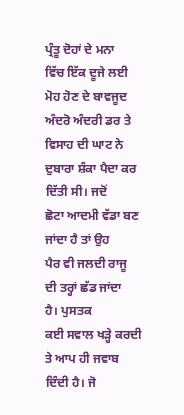ਪ੍ਰੰਤੂ ਦੋਹਾਂ ਦੇ ਮਨਾ
ਵਿੱਚ ਇੱਕ ਦੂਜੇ ਲਈ
ਮੋਹ ਹੋਣ ਦੇ ਬਾਵਜੂਦ
ਅੰਦਰੋ ਅੰਦਰੀ ਡਰ ਤੇ
ਵਿਸਾਹ ਦੀ ਘਾਟ ਨੇ
ਦੁਬਾਰਾ ਸ਼ੰਕਾ ਪੈਦਾ ਕਰ
ਦਿੱਤੀ ਸੀ। ਜਦੋਂ
ਛੋਟਾ ਆਦਮੀ ਵੱਡਾ ਬਣ
ਜਾਂਦਾ ਹੈ ਤਾਂ ਉਹ
ਪੈਰ ਵੀ ਜਲਦੀ ਰਾਜੂ
ਦੀ ਤਰ੍ਹਾਂ ਛੱਡ ਜਾਂਦਾ
ਹੈ। ਪੁਸਤਕ
ਕਈ ਸਵਾਲ ਖੜ੍ਹੇ ਕਰਦੀ
ਤੇ ਆਪ ਹੀ ਜਵਾਬ
ਦਿੰਦੀ ਹੈ। ਜੋ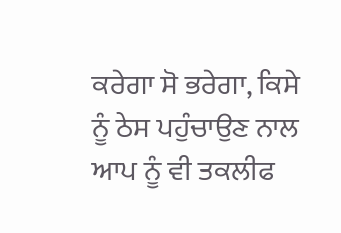ਕਰੇਗਾ ਸੋ ਭਰੇਗਾ, ਕਿਸੇ
ਨੂੰ ਠੇਸ ਪਹੁੰਚਾਉਣ ਨਾਲ
ਆਪ ਨੂੰ ਵੀ ਤਕਲੀਫ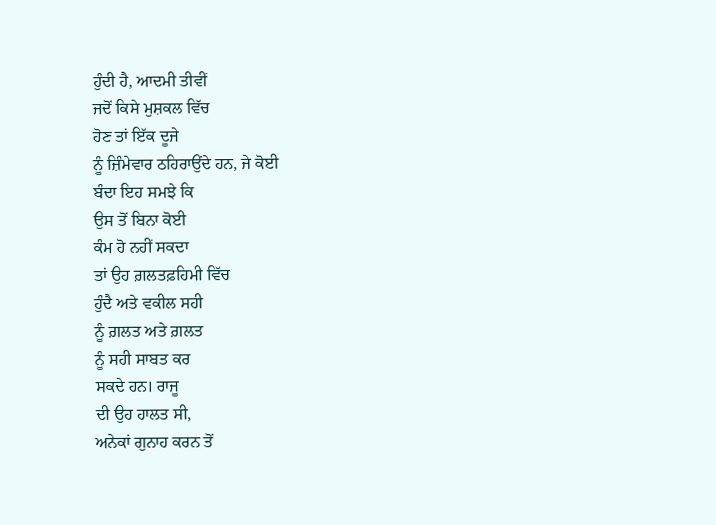ਹੁੰਦੀ ਹੈ, ਆਦਮੀ ਤੀਵੀਂ
ਜਦੋਂ ਕਿਸੇ ਮੁਸ਼ਕਲ ਵਿੱਚ
ਹੋਣ ਤਾਂ ਇੱਕ ਦੂਜੇ
ਨੂੰ ਜ਼ਿੰਮੇਵਾਰ ਠਹਿਰਾਉਂਦੇ ਹਨ, ਜੇ ਕੋਈ
ਬੰਦਾ ਇਹ ਸਮਝੇ ਕਿ
ਉਸ ਤੋਂ ਬਿਨਾ ਕੋਈ
ਕੰਮ ਹੋ ਨਹੀਂ ਸਕਦਾ
ਤਾਂ ਉਹ ਗ਼ਲਤਫ਼ਹਿਮੀ ਵਿੱਚ
ਹੁੰਦੈ ਅਤੇ ਵਕੀਲ ਸਹੀ
ਨੂੰ ਗ਼ਲਤ ਅਤੇ ਗ਼ਲਤ
ਨੂੰ ਸਹੀ ਸਾਬਤ ਕਰ
ਸਕਦੇ ਹਨ। ਰਾਜੂ
ਦੀ ਉਹ ਹਾਲਤ ਸੀ,
ਅਨੇਕਾਂ ਗੁਨਾਹ ਕਰਨ ਤੋਂ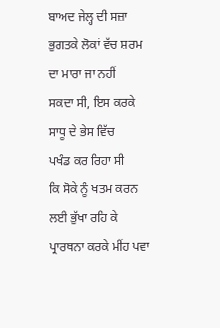ਬਾਅਦ ਜੇਲ੍ਹ ਦੀ ਸਜ਼ਾ
ਭੁਗਤਕੇ ਲੋਕਾਂ ਵੱਚ ਸ਼ਰਮ
ਦਾ ਮਾਰਾ ਜਾ ਨਹੀਂ
ਸਕਦਾ ਸੀ, ਇਸ ਕਰਕੇ
ਸਾਧੂ ਦੇ ਭੇਸ ਵਿੱਚ
ਪਖੰਡ ਕਰ ਰਿਹਾ ਸੀ
ਕਿ ਸੋਕੇ ਨੂੰ ਖਤਮ ਕਰਨ
ਲਈ ਭੁੱਖਾ ਰਹਿ ਕੇ
ਪ੍ਰਾਰਥਨਾ ਕਰਕੇ ਮੀਂਹ ਪਵਾ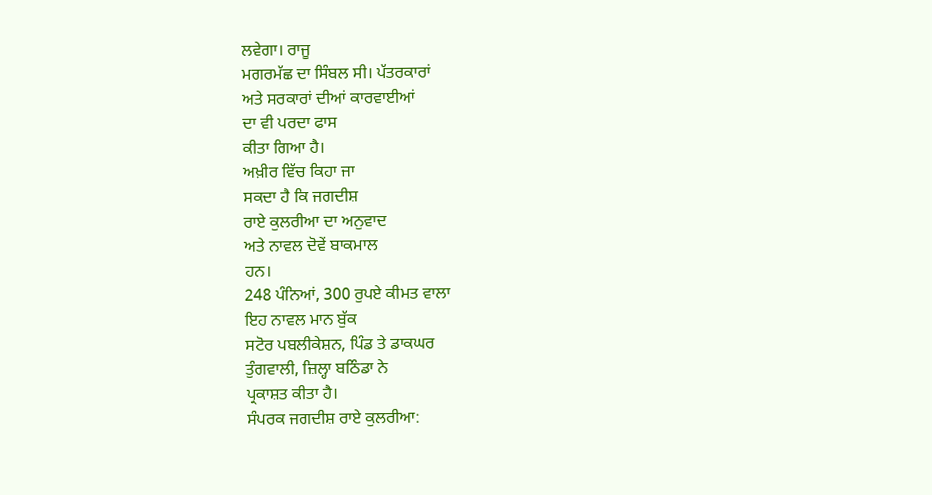ਲਵੇਗਾ। ਰਾਜੂ
ਮਗਰਮੱਛ ਦਾ ਸਿੰਬਲ ਸੀ। ਪੱਤਰਕਾਰਾਂ
ਅਤੇ ਸਰਕਾਰਾਂ ਦੀਆਂ ਕਾਰਵਾਈਆਂ
ਦਾ ਵੀ ਪਰਦਾ ਫਾਸ
ਕੀਤਾ ਗਿਆ ਹੈ।
ਅਖ਼ੀਰ ਵਿੱਚ ਕਿਹਾ ਜਾ
ਸਕਦਾ ਹੈ ਕਿ ਜਗਦੀਸ਼
ਰਾਏ ਕੁਲਰੀਆ ਦਾ ਅਨੁਵਾਦ
ਅਤੇ ਨਾਵਲ ਦੋਵੇਂ ਬਾਕਮਾਲ
ਹਨ।
248 ਪੰਨਿਆਂ, 300 ਰੁਪਏ ਕੀਮਤ ਵਾਲਾ
ਇਹ ਨਾਵਲ ਮਾਨ ਬੁੱਕ
ਸਟੋਰ ਪਬਲੀਕੇਸ਼ਨ, ਪਿੰਡ ਤੇ ਡਾਕਘਰ
ਤੁੰਗਵਾਲੀ, ਜ਼ਿਲ੍ਹਾ ਬਠਿੰਡਾ ਨੇ
ਪ੍ਰਕਾਸ਼ਤ ਕੀਤਾ ਹੈ।
ਸੰਪਰਕ ਜਗਦੀਸ਼ ਰਾਏ ਕੁਲਰੀਆ: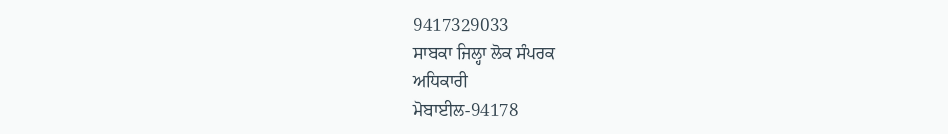9417329033
ਸਾਬਕਾ ਜਿਲ੍ਹਾ ਲੋਕ ਸੰਪਰਕ
ਅਧਿਕਾਰੀ
ਮੋਬਾਈਲ-94178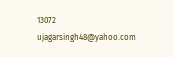13072
ujagarsingh48@yahoo.com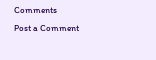Comments
Post a Comment